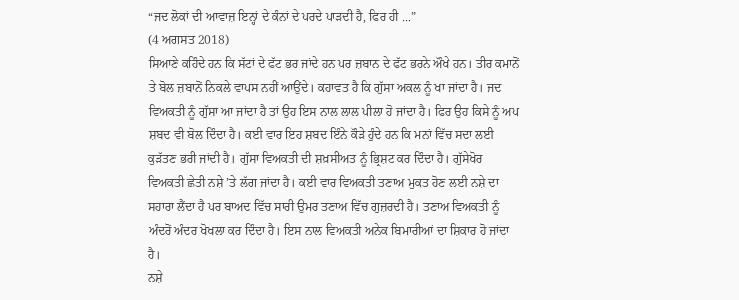“ਜਦ ਲੋਕਾਂ ਦੀ ਆਵਾਜ਼ ਇਨ੍ਹਾਂ ਦੇ ਕੰਨਾਂ ਦੇ ਪਰਦੇ ਪਾੜਦੀ ਹੈ, ਫਿਰ ਹੀ ...”
(4 ਅਗਸਤ 2018)
ਸਿਆਣੇ ਕਹਿੰਦੇ ਹਨ ਕਿ ਸੱਟਾਂ ਦੇ ਫੱਟ ਭਰ ਜਾਂਦੇ ਹਨ ਪਰ ਜ਼ਬਾਨ ਦੇ ਫੱਟ ਭਰਨੇ ਔਖੇ ਹਨ। ਤੀਰ ਕਮਾਨੋਂ ਤੇ ਬੋਲ ਜ਼ਬਾਨੋਂ ਨਿਕਲੇ ਵਾਪਸ ਨਹੀਂ ਆਉਂਦੇ। ਕਹਾਵਤ ਹੈ ਕਿ ਗੁੱਸਾ ਅਕਲ ਨੂੰ ਖਾ ਜਾਂਦਾ ਹੈ। ਜਦ ਵਿਅਕਤੀ ਨੂੰ ਗੁੱਸਾ ਆ ਜਾਂਦਾ ਹੈ ਤਾਂ ਉਹ ਇਸ ਨਾਲ ਲਾਲ ਪੀਲਾ ਹੋ ਜਾਂਦਾ ਹੈ। ਫਿਰ ਉਹ ਕਿਸੇ ਨੂੰ ਅਪ ਸ਼ਬਦ ਵੀ ਬੋਲ ਦਿੰਦਾ ਹੈ। ਕਈ ਵਾਰ ਇਹ ਸ਼ਬਦ ਇੰਨੇ ਕੌੜੇ ਹੁੰਦੇ ਹਨ ਕਿ ਮਨਾਂ ਵਿੱਚ ਸਦਾ ਲਈ ਕੁੜੱਤਣ ਭਰੀ ਜਾਂਦੀ ਹੈ। ਗੁੱਸਾ ਵਿਅਕਤੀ ਦੀ ਸ਼ਖ਼ਸੀਅਤ ਨੂੰ ਭ੍ਰਿਸ਼ਟ ਕਰ ਦਿੰਦਾ ਹੈ। ਗੁੱਸੇਖੋਰ ਵਿਅਕਤੀ ਛੇਤੀ ਨਸ਼ੇ ’ਤੇ ਲੱਗ ਜਾਂਦਾ ਹੈ। ਕਈ ਵਾਰ ਵਿਅਕਤੀ ਤਣਾਅ ਮੁਕਤ ਹੋਣ ਲਈ ਨਸ਼ੇ ਦਾ ਸਹਾਰਾ ਲੈਂਦਾ ਹੈ ਪਰ ਬਾਅਦ ਵਿੱਚ ਸਾਰੀ ਉਮਰ ਤਣਾਅ ਵਿੱਚ ਗੁਜ਼ਰਦੀ ਹੈ। ਤਣਾਅ ਵਿਅਕਤੀ ਨੂੰ ਅੰਦਰੋਂ ਅੰਦਰ ਖੋਖਲਾ ਕਰ ਦਿੰਦਾ ਹੈ। ਇਸ ਨਾਲ ਵਿਅਕਤੀ ਅਨੇਕ ਬਿਮਾਰੀਆਂ ਦਾ ਸ਼ਿਕਾਰ ਹੋ ਜਾਂਦਾ ਹੈ।
ਨਸ਼ੇ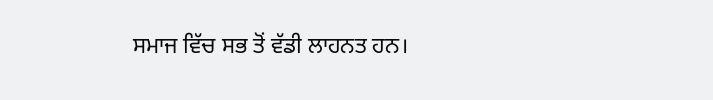ਸਮਾਜ ਵਿੱਚ ਸਭ ਤੋਂ ਵੱਡੀ ਲਾਹਨਤ ਹਨ।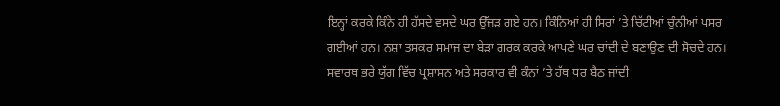ਇਨ੍ਹਾਂ ਕਰਕੇ ਕਿੰਨੇ ਹੀ ਹੱਸਦੇ ਵਸਦੇ ਘਰ ਉੱਜੜ ਗਏ ਹਨ। ਕਿੰਨਿਆਂ ਹੀ ਸਿਰਾਂ ’ਤੇ ਚਿੱਟੀਆਂ ਚੁੰਨੀਆਂ ਪਸਰ ਗਈਆਂ ਹਨ। ਨਸ਼ਾ ਤਸਕਰ ਸਮਾਜ ਦਾ ਬੇੜਾ ਗਰਕ ਕਰਕੇ ਆਪਣੇ ਘਰ ਚਾਂਦੀ ਦੇ ਬਣਾਉਣ ਦੀ ਸੋਚਦੇ ਹਨ। ਸਵਾਰਥ ਭਰੇ ਯੁੱਗ ਵਿੱਚ ਪ੍ਰਸ਼ਾਸਨ ਅਤੇ ਸਰਕਾਰ ਵੀ ਕੰਨਾਂ ’ਤੇ ਹੱਥ ਧਰ ਬੈਠ ਜਾਂਦੀ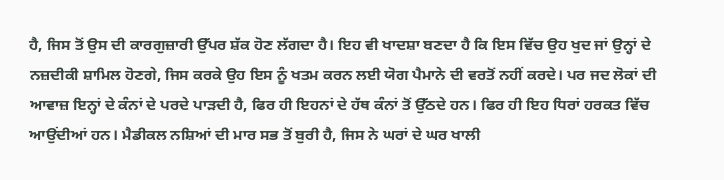ਹੈ, ਜਿਸ ਤੋਂ ਉਸ ਦੀ ਕਾਰਗੁਜ਼ਾਰੀ ਉੱਪਰ ਸ਼ੱਕ ਹੋਣ ਲੱਗਦਾ ਹੈ। ਇਹ ਵੀ ਖਾਦਸ਼ਾ ਬਣਦਾ ਹੈ ਕਿ ਇਸ ਵਿੱਚ ਉਹ ਖੁਦ ਜਾਂ ਉਨ੍ਹਾਂ ਦੇ ਨਜ਼ਦੀਕੀ ਸ਼ਾਮਿਲ ਹੋਣਗੇ, ਜਿਸ ਕਰਕੇ ਉਹ ਇਸ ਨੂੰ ਖਤਮ ਕਰਨ ਲਈ ਯੋਗ ਪੈਮਾਨੇ ਦੀ ਵਰਤੋਂ ਨਹੀਂ ਕਰਦੇ। ਪਰ ਜਦ ਲੋਕਾਂ ਦੀ ਆਵਾਜ਼ ਇਨ੍ਹਾਂ ਦੇ ਕੰਨਾਂ ਦੇ ਪਰਦੇ ਪਾੜਦੀ ਹੈ, ਫਿਰ ਹੀ ਇਹਨਾਂ ਦੇ ਹੱਥ ਕੰਨਾਂ ਤੋਂ ਉੱਠਦੇ ਹਨ। ਫਿਰ ਹੀ ਇਹ ਧਿਰਾਂ ਹਰਕਤ ਵਿੱਚ ਆਉਂਦੀਆਂ ਹਨ। ਮੈਡੀਕਲ ਨਸ਼ਿਆਂ ਦੀ ਮਾਰ ਸਭ ਤੋਂ ਬੁਰੀ ਹੈ, ਜਿਸ ਨੇ ਘਰਾਂ ਦੇ ਘਰ ਖਾਲੀ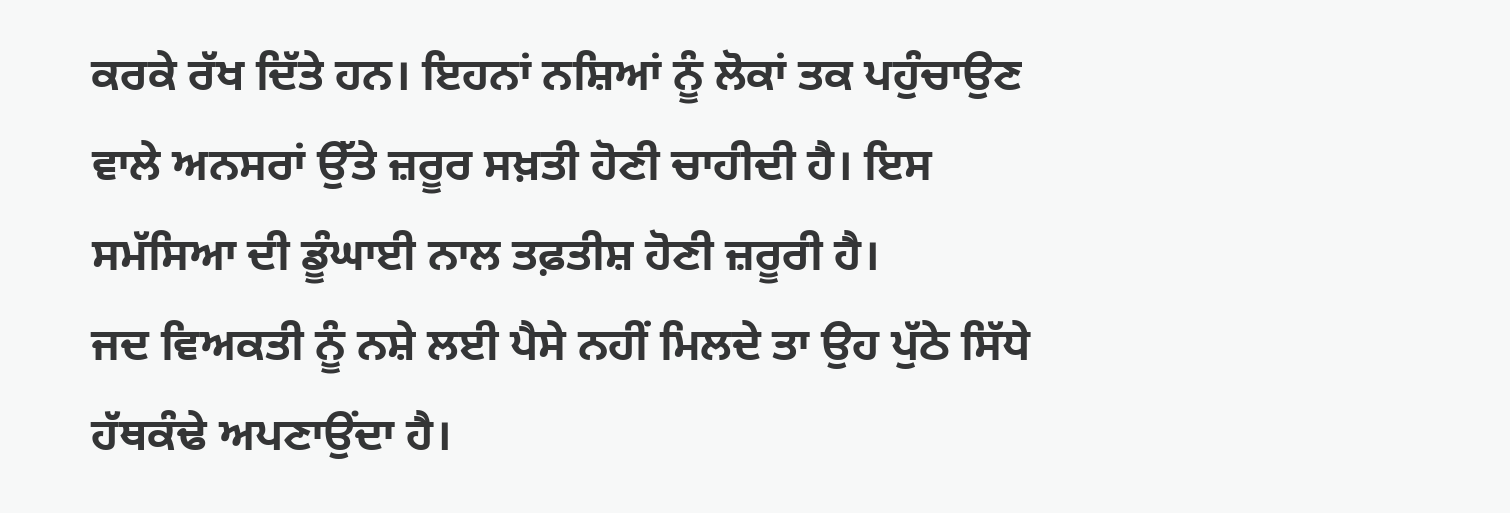ਕਰਕੇ ਰੱਖ ਦਿੱਤੇ ਹਨ। ਇਹਨਾਂ ਨਸ਼ਿਆਂ ਨੂੰ ਲੋਕਾਂ ਤਕ ਪਹੁੰਚਾਉਣ ਵਾਲੇ ਅਨਸਰਾਂ ਉੱਤੇ ਜ਼ਰੂਰ ਸਖ਼ਤੀ ਹੋਣੀ ਚਾਹੀਦੀ ਹੈ। ਇਸ ਸਮੱਸਿਆ ਦੀ ਡੂੰਘਾਈ ਨਾਲ ਤਫ਼ਤੀਸ਼ ਹੋਣੀ ਜ਼ਰੂਰੀ ਹੈ।
ਜਦ ਵਿਅਕਤੀ ਨੂੰ ਨਸ਼ੇ ਲਈ ਪੈਸੇ ਨਹੀਂ ਮਿਲਦੇ ਤਾ ਉਹ ਪੁੱਠੇ ਸਿੱਧੇ ਹੱਥਕੰਢੇ ਅਪਣਾਉਂਦਾ ਹੈ।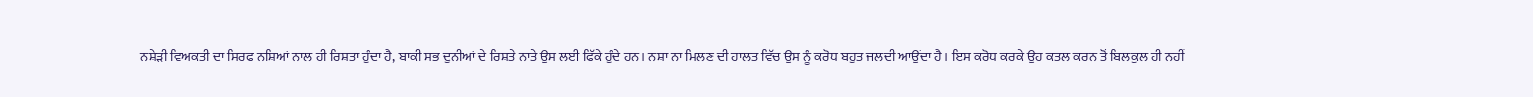ਨਸ਼ੇੜੀ ਵਿਅਕਤੀ ਦਾ ਸਿਰਫ ਨਸ਼ਿਆਂ ਨਾਲ ਹੀ ਰਿਸ਼ਤਾ ਹੁੰਦਾ ਹੈ, ਬਾਕੀ ਸਭ ਦੁਨੀਆਂ ਦੇ ਰਿਸ਼ਤੇ ਨਾਤੇ ਉਸ ਲਈ ਫਿੱਕੇ ਹੁੰਦੇ ਹਨ। ਨਸ਼ਾ ਨਾ ਮਿਲਣ ਦੀ ਹਾਲਤ ਵਿੱਚ ਉਸ ਨੂੰ ਕਰੋਧ ਬਹੁਤ ਜਲਦੀ ਆਉਂਦਾ ਹੈ। ਇਸ ਕਰੋਧ ਕਰਕੇ ਉਹ ਕਤਲ ਕਰਨ ਤੋਂ ਬਿਲਕੁਲ ਹੀ ਨਹੀਂ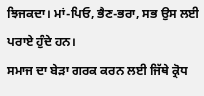ਝਿਜਕਦਾ। ਮਾਂ-ਪਿਓ, ਭੈਣ-ਭਰਾ, ਸਭ ਉਸ ਲਈ ਪਰਾਏ ਹੁੰਦੇ ਹਨ।
ਸਮਾਜ ਦਾ ਬੇੜਾ ਗਰਕ ਕਰਨ ਲਈ ਜਿੱਥੇ ਕ੍ਰੋਧ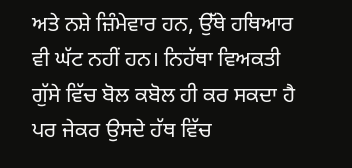ਅਤੇ ਨਸ਼ੇ ਜ਼ਿੰਮੇਵਾਰ ਹਨ, ਉੱਥੇ ਹਥਿਆਰ ਵੀ ਘੱਟ ਨਹੀਂ ਹਨ। ਨਿਹੱਥਾ ਵਿਅਕਤੀ ਗੁੱਸੇ ਵਿੱਚ ਬੋਲ ਕਬੋਲ ਹੀ ਕਰ ਸਕਦਾ ਹੈ ਪਰ ਜੇਕਰ ਉਸਦੇ ਹੱਥ ਵਿੱਚ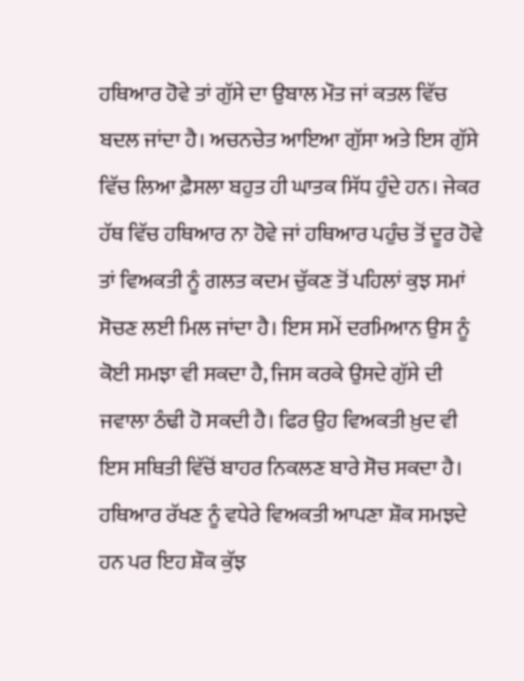ਹਥਿਆਰ ਹੋਵੇ ਤਾਂ ਗੁੱਸੇ ਦਾ ਉਬਾਲ ਮੌਤ ਜਾਂ ਕਤਲ ਵਿੱਚ ਬਦਲ ਜਾਂਦਾ ਹੈ। ਅਚਨਚੇਤ ਆਇਆ ਗੁੱਸਾ ਅਤੇ ਇਸ ਗੁੱਸੇ ਵਿੱਚ ਲਿਆ ਫ਼ੈਸਲਾ ਬਹੁਤ ਹੀ ਘਾਤਕ ਸਿੱਧ ਹੁੰਦੇ ਹਨ। ਜੇਕਰ ਹੱਥ ਵਿੱਚ ਹਥਿਆਰ ਨਾ ਹੋਵੇ ਜਾਂ ਹਥਿਆਰ ਪਹੁੰਚ ਤੋਂ ਦੂਰ ਹੋਵੇ ਤਾਂ ਵਿਅਕਤੀ ਨੂੰ ਗਲਤ ਕਦਮ ਚੁੱਕਣ ਤੋਂ ਪਹਿਲਾਂ ਕੁਝ ਸਮਾਂ ਸੋਚਣ ਲਈ ਮਿਲ ਜਾਂਦਾ ਹੈ। ਇਸ ਸਮੇਂ ਦਰਮਿਆਨ ਉਸ ਨੂੰ ਕੋਈ ਸਮਝਾ ਵੀ ਸਕਦਾ ਹੈ, ਜਿਸ ਕਰਕੇ ਉਸਦੇ ਗੁੱਸੇ ਦੀ ਜਵਾਲਾ ਠੰਢੀ ਹੋ ਸਕਦੀ ਹੈ। ਫਿਰ ਉਹ ਵਿਅਕਤੀ ਖ਼ੁਦ ਵੀ ਇਸ ਸਥਿਤੀ ਵਿੱਚੋਂ ਬਾਹਰ ਨਿਕਲਣ ਬਾਰੇ ਸੋਚ ਸਕਦਾ ਹੈ।
ਹਥਿਆਰ ਰੱਖਣ ਨੂੰ ਵਧੇਰੇ ਵਿਅਕਤੀ ਆਪਣਾ ਸ਼ੌਕ ਸਮਝਦੇ ਹਨ ਪਰ ਇਹ ਸ਼ੌਕ ਕੁੱਝ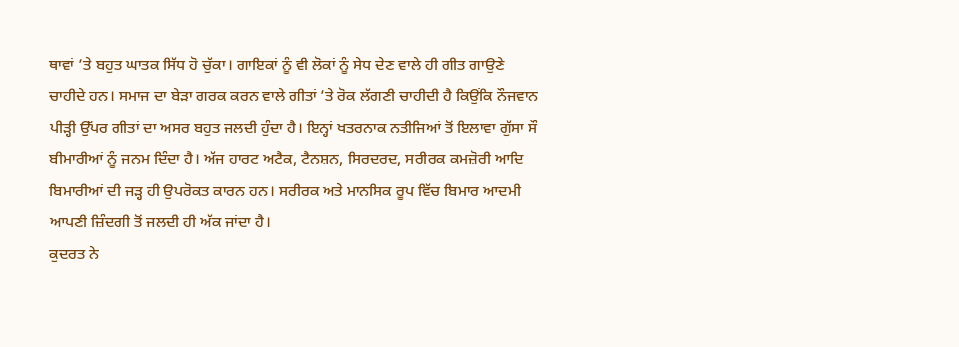ਥਾਵਾਂ ’ਤੇ ਬਹੁਤ ਘਾਤਕ ਸਿੱਧ ਹੋ ਚੁੱਕਾ। ਗਾਇਕਾਂ ਨੂੰ ਵੀ ਲੋਕਾਂ ਨੂੰ ਸੇਧ ਦੇਣ ਵਾਲੇ ਹੀ ਗੀਤ ਗਾਉਣੇ ਚਾਹੀਦੇ ਹਨ। ਸਮਾਜ ਦਾ ਬੇੜਾ ਗਰਕ ਕਰਨ ਵਾਲੇ ਗੀਤਾਂ ’ਤੇ ਰੋਕ ਲੱਗਣੀ ਚਾਹੀਦੀ ਹੈ ਕਿਉਂਕਿ ਨੌਜਵਾਨ ਪੀੜ੍ਹੀ ਉੱਪਰ ਗੀਤਾਂ ਦਾ ਅਸਰ ਬਹੁਤ ਜਲਦੀ ਹੁੰਦਾ ਹੈ। ਇਨ੍ਹਾਂ ਖਤਰਨਾਕ ਨਤੀਜਿਆਂ ਤੋਂ ਇਲਾਵਾ ਗੁੱਸਾ ਸੌ ਬੀਮਾਰੀਆਂ ਨੂੰ ਜਨਮ ਦਿੰਦਾ ਹੈ। ਅੱਜ ਹਾਰਟ ਅਟੈਕ, ਟੈਨਸ਼ਨ, ਸਿਰਦਰਦ, ਸਰੀਰਕ ਕਮਜ਼ੋਰੀ ਆਦਿ ਬਿਮਾਰੀਆਂ ਦੀ ਜੜ੍ਹ ਹੀ ਉਪਰੋਕਤ ਕਾਰਨ ਹਨ। ਸਰੀਰਕ ਅਤੇ ਮਾਨਸਿਕ ਰੂਪ ਵਿੱਚ ਬਿਮਾਰ ਆਦਮੀ ਆਪਣੀ ਜ਼ਿੰਦਗੀ ਤੋਂ ਜਲਦੀ ਹੀ ਅੱਕ ਜਾਂਦਾ ਹੈ।
ਕੁਦਰਤ ਨੇ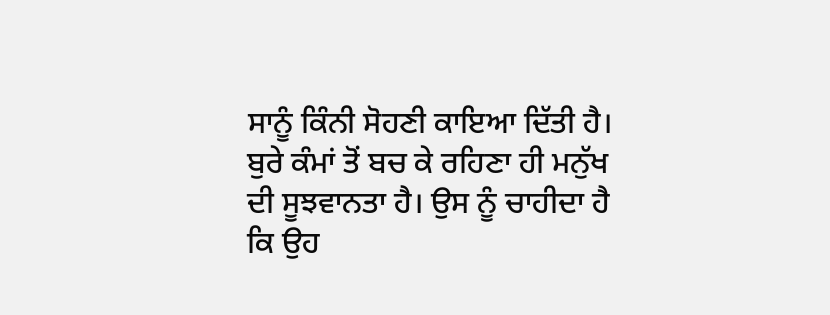ਸਾਨੂੰ ਕਿੰਨੀ ਸੋਹਣੀ ਕਾਇਆ ਦਿੱਤੀ ਹੈ। ਬੁਰੇ ਕੰਮਾਂ ਤੋਂ ਬਚ ਕੇ ਰਹਿਣਾ ਹੀ ਮਨੁੱਖ ਦੀ ਸੂਝਵਾਨਤਾ ਹੈ। ਉਸ ਨੂੰ ਚਾਹੀਦਾ ਹੈ ਕਿ ਉਹ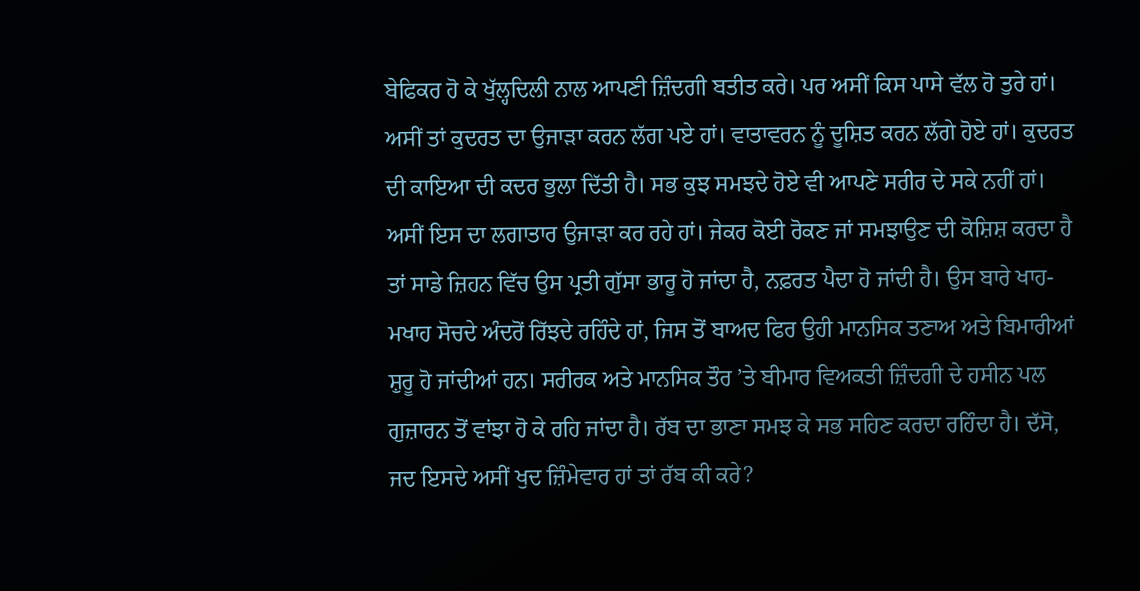ਬੇਫਿਕਰ ਹੋ ਕੇ ਖੁੱਲ੍ਹਦਿਲੀ ਨਾਲ ਆਪਣੀ ਜ਼ਿੰਦਗੀ ਬਤੀਤ ਕਰੇ। ਪਰ ਅਸੀਂ ਕਿਸ ਪਾਸੇ ਵੱਲ ਹੋ ਤੁਰੇ ਹਾਂ। ਅਸੀਂ ਤਾਂ ਕੁਦਰਤ ਦਾ ਉਜਾੜਾ ਕਰਨ ਲੱਗ ਪਏ ਹਾਂ। ਵਾਤਾਵਰਨ ਨੂੰ ਦੂਸ਼ਿਤ ਕਰਨ ਲੱਗੇ ਹੋਏ ਹਾਂ। ਕੁਦਰਤ ਦੀ ਕਾਇਆ ਦੀ ਕਦਰ ਭੁਲਾ ਦਿੱਤੀ ਹੈ। ਸਭ ਕੁਝ ਸਮਝਦੇ ਹੋਏ ਵੀ ਆਪਣੇ ਸਰੀਰ ਦੇ ਸਕੇ ਨਹੀਂ ਹਾਂ। ਅਸੀਂ ਇਸ ਦਾ ਲਗਾਤਾਰ ਉਜਾੜਾ ਕਰ ਰਹੇ ਹਾਂ। ਜੇਕਰ ਕੋਈ ਰੋਕਣ ਜਾਂ ਸਮਝਾਉਣ ਦੀ ਕੋਸ਼ਿਸ਼ ਕਰਦਾ ਹੈ ਤਾਂ ਸਾਡੇ ਜ਼ਿਹਨ ਵਿੱਚ ਉਸ ਪ੍ਰਤੀ ਗੁੱਸਾ ਭਾਰੂ ਹੋ ਜਾਂਦਾ ਹੈ, ਨਫ਼ਰਤ ਪੈਦਾ ਹੋ ਜਾਂਦੀ ਹੈ। ਉਸ ਬਾਰੇ ਖਾਹ-ਮਖਾਹ ਸੋਚਦੇ ਅੰਦਰੋਂ ਰਿੱਝਦੇ ਰਹਿੰਦੇ ਹਾਂ, ਜਿਸ ਤੋਂ ਬਾਅਦ ਫਿਰ ਉਹੀ ਮਾਨਸਿਕ ਤਣਾਅ ਅਤੇ ਬਿਮਾਰੀਆਂ ਸ਼ੁਰੂ ਹੋ ਜਾਂਦੀਆਂ ਹਨ। ਸਰੀਰਕ ਅਤੇ ਮਾਨਸਿਕ ਤੌਰ ’ਤੇ ਬੀਮਾਰ ਵਿਅਕਤੀ ਜ਼ਿੰਦਗੀ ਦੇ ਹਸੀਨ ਪਲ ਗੁਜ਼ਾਰਨ ਤੋਂ ਵਾਂਝਾ ਹੋ ਕੇ ਰਹਿ ਜਾਂਦਾ ਹੈ। ਰੱਬ ਦਾ ਭਾਣਾ ਸਮਝ ਕੇ ਸਭ ਸਹਿਣ ਕਰਦਾ ਰਹਿੰਦਾ ਹੈ। ਦੱਸੋ, ਜਦ ਇਸਦੇ ਅਸੀਂ ਖੁਦ ਜ਼ਿੰਮੇਵਾਰ ਹਾਂ ਤਾਂ ਰੱਬ ਕੀ ਕਰੇ?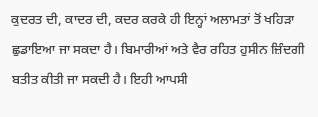ਕੁਦਰਤ ਦੀ, ਕਾਦਰ ਦੀ, ਕਦਰ ਕਰਕੇ ਹੀ ਇਨ੍ਹਾਂ ਅਲਾਮਤਾਂ ਤੋਂ ਖਹਿੜਾ ਛੁਡਾਇਆ ਜਾ ਸਕਦਾ ਹੈ। ਬਿਮਾਰੀਆਂ ਅਤੇ ਵੈਰ ਰਹਿਤ ਹੁਸੀਨ ਜ਼ਿੰਦਗੀ ਬਤੀਤ ਕੀਤੀ ਜਾ ਸਕਦੀ ਹੈ। ਇਹੀ ਆਪਸੀ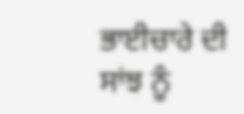ਭਾਈਚਾਰੇ ਦੀ ਸਾਂਝ ਨੂੰ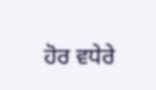ਹੋਰ ਵਧੇਰੇ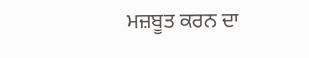ਮਜ਼ਬੂਤ ਕਰਨ ਦਾ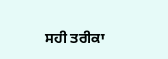ਸਹੀ ਤਰੀਕਾ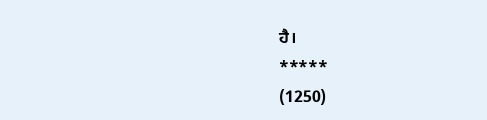ਹੈ।
*****
(1250)